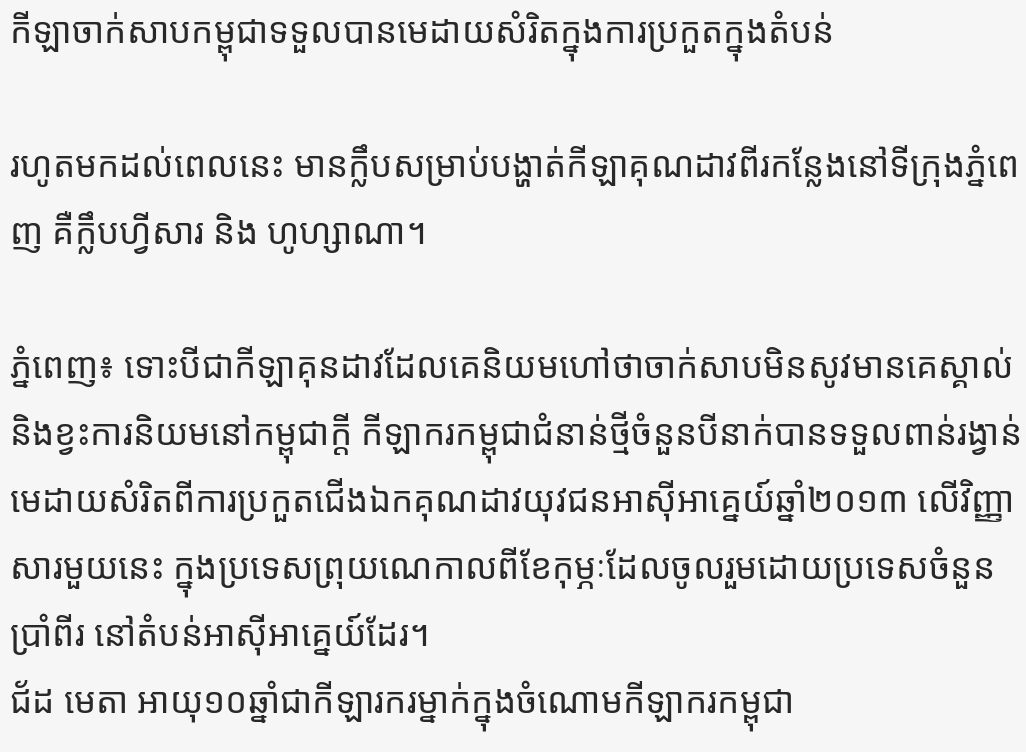កីឡាចាក់សាបកម្ពុជាទទួលបានមេដាយសំរិតក្នុងការប្រកួតក្នុងតំបន់

រហូតមកដល់ពេលនេះ មានក្លឹបសម្រាប់បង្ហាត់កីឡាគុណដាវពីរកន្លែងនៅទីក្រុងភ្នំពេញ គឺក្លឹបហ្វីសារ និង ហូហ្សាណា។

ភ្នំពេញ៖ ទោះបីជាកីឡាគុនដាវដែលគេនិយមហៅថាចាក់សាបមិនសូវមានគេស្គាល់ និងខ្វះការនិយមនៅកម្ពុជាក្តី កីឡាករកម្ពុជាជំនាន់ថ្មីចំនួនបីនាក់បានទទួលពាន់រង្វាន់មេដាយសំរិតពីការប្រកួតជើងឯកគុណដាវយុវជនអាស៊ីអាគ្នេយ៍ឆ្នាំ២០១៣ លើវិញ្ញាសារមួយនេះ ក្នុងប្រទេសព្រុយណេកាលពីខែកុម្ភៈដែលចូលរួមដោយប្រទេសចំនួនប្រាំពីរ នៅតំបន់អាស៊ីអាគ្នេយ៍ដែរ។
ជ័ដ មេតា អាយុ១០ឆ្នាំជាកីឡារករម្នាក់ក្នុងចំណោមកីឡាករកម្ពុជា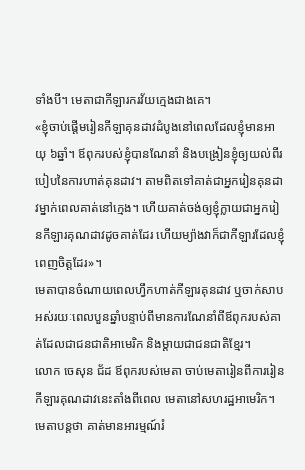ទាំងបី។ មេតាជាកីឡារករវ័យក្មេងជាងគេ។
«ខ្ញុំចាប់ផ្តើមរៀនកីឡាគុនដាវដំបូងនៅពេលដែលខ្ញុំមានអាយុ ៦ឆ្នាំ។ ឪពុករបស់ខ្ញុំបានណែនាំ និងបង្រៀនខ្ញុំឲ្យយល់ពីរបៀបនៃការហាត់គុនដាវ។ តាមពិតទៅគាត់ជាអ្នករៀនគុនដាវម្នាក់ពេលគាត់នៅក្មេង។ ហើយគាត់ចង់ឲ្យខ្ញុំក្លាយជាអ្នករៀនកីឡារគុណដាវដូចគាត់ដែរ ហើយម្យ៉ាងវាក៏ជាកីឡារដែលខ្ញុំពេញចិត្តដែរ»។
មេតាបានចំណាយពេលហ្វឹកហាត់កីឡារគុនដាវ ឬចាក់សាបអស់រយៈពេលបួនឆ្នាំបន្ទាប់ពីមានការណែនាំពីឪពុករបស់គាត់ដែលជាជនជាតិអាមេរិក និងម្តាយជាជនជាតិខ្មែរ។
លោក ចេសុន ជ័ដ ឪពុករបស់មេតា ចាប់មេតារៀនពីការរៀនកីឡារគុណដាវនេះតាំងពីពេល មេតានៅសហរដ្ឋអាមេរិក។ មេតាបន្តថា គាត់មានអារម្មណ៍រំ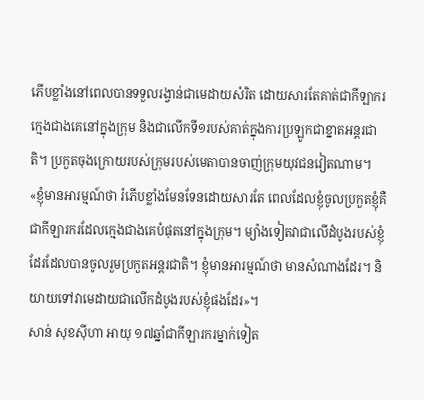ភើបខ្លាំងនៅពេលបានទទួលរង្វាន់ជាមេដាយសំរិត ដោយសារតែគាត់ជាកីឡាករក្មេងជាងគេនៅក្នុងក្រុម និងជាលើកទី១របស់គាត់ក្នុងការប្រឡូកជាខ្នាតអន្តរជាតិ។ ប្រកួតចុងក្រោយរបស់ក្រុមរបស់មេតាបានចាញ់ក្រុមយុវជនវៀតណាម។
«ខ្ញុំមានអារម្មណ៍ថា រំភើបខ្លាំងមែនទែនដោយសារតែ ពេលដែលខ្ញុំចូលប្រកួតខ្ញុំគឺជាកីឡារករដែលក្មេងជាងគេបំផុតនៅក្នុងក្រុម។ ម្យ៉ាងទៀតវាជាលើដំបូងរបស់ខ្ញុំដែរដែលបានចូលរួមប្រកួតអន្តរជាតិ។ ខ្ញុំមានអារម្មណ៍ថា មានសំណាងដែរ។ និយាយទៅវាមេដាយជាលើកដំបូងរបស់ខ្ញុំផងដែរ»។
សាន់ សុខស៊ីហា អាយុ ១៧ឆ្នាំជាកីឡារករម្នាក់ទៀត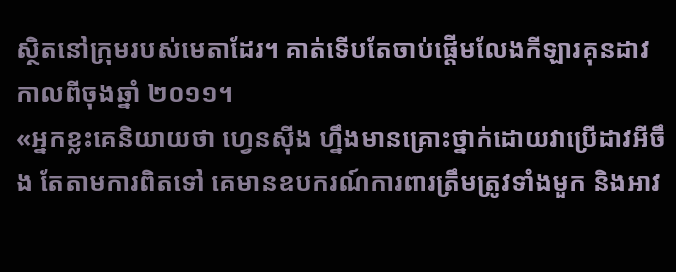ស្ថិតនៅក្រុមរបស់មេតាដែរ។ គាត់ទើបតែចាប់ផ្តើមលែងកីឡារគុនដាវកាលពីចុងឆ្នាំ ២០១១។
«អ្នកខ្លះគេនិយាយថា ហេ្វនស៊ីង ហ្នឹងមានគ្រោះថ្នាក់ដោយវាប្រើដាវអីចឹង តែតាមការពិតទៅ គេមានឧបករណ៍ការពារត្រឹមត្រូវទាំងមួក និងអាវ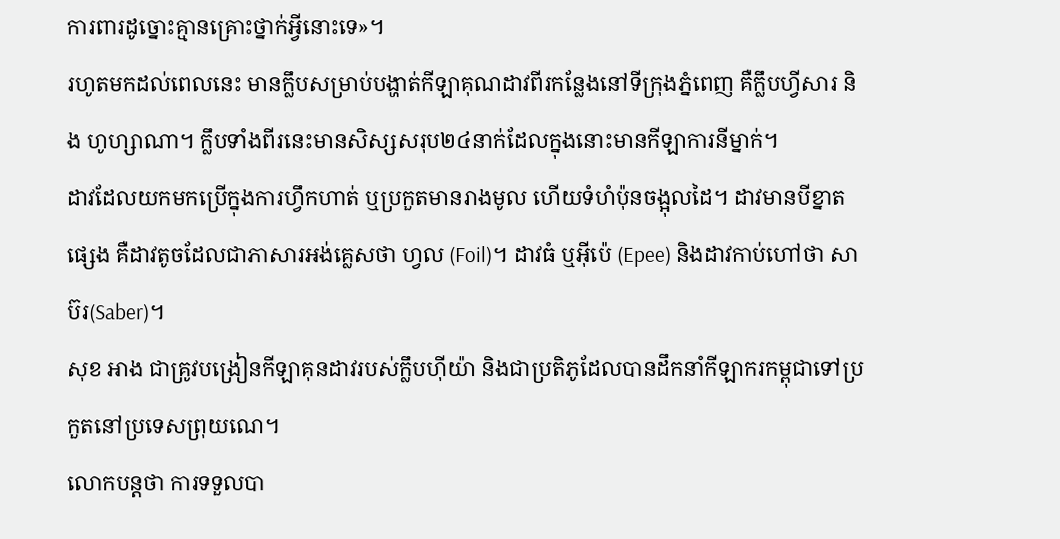ការពារដូច្នោះគ្មានគ្រោះថ្នាក់អ្វីនោះទេ»។
រហូតមកដល់ពេលនេះ មានក្លឹបសម្រាប់បង្ហាត់កីឡាគុណដាវពីរកន្លែងនៅទីក្រុងភ្នំពេញ គឺក្លឹបហ្វីសារ និង ហូហ្សាណា។ ក្លឹបទាំងពីរនេះមានសិស្សសរុប២៤នាក់ដែលក្នុងនោះមានកីឡាការនីម្នាក់។
ដាវដែលយកមកប្រើក្នុងការហ្វឹកហាត់ ឬប្រកួតមានរាងមូល ហើយទំហំប៉ុនចង្អុលដៃ។ ដាវមានបីខ្នាតផ្សេង គឺដាវតូចដែលជាភាសារអង់គ្លេសថា ហ្វល (Foil)។ ដាវធំ ឬអ៊ីប៉េ (Epee) និងដាវកាប់ហៅថា សាប៊រ(Saber)។
សុខ អាង ជាគ្រូវបង្រៀនកីឡាគុនដាវរបស់ក្លឹបហ៊ីយ៉ា និងជាប្រតិភូដែលបានដឹកនាំកីឡាករកម្ពុជាទៅប្រកួតនៅប្រទេសព្រុយណេ។
លោកបន្តថា ការទទួលបា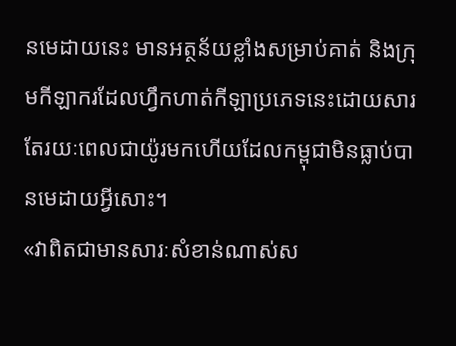នមេដាយនេះ មានអត្ថន័យខ្លាំងសម្រាប់គាត់ និងក្រុមកីឡាករដែលហ្វឹកហាត់កីឡាប្រភេទនេះដោយសារតែរយៈពេលជាយ៉ូរមកហើយដែលកម្ពុជាមិនធ្លាប់បានមេដាយអ្វីសោះ។
«វាពិតជាមានសារៈសំខាន់ណាស់ស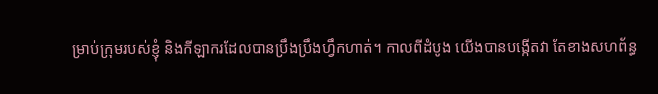ម្រាប់ក្រុមរបស់ខ្ញុំ និងកីឡាករដែលបានប្រឹងប្រឹងហ្វឹកហាត់។ កាលពីដំបូង យើងបានបង្កើតវា តែខាងសហព័ន្ធ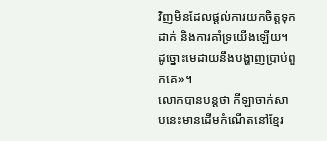វិញមិនដែលផ្តល់ការយកចិត្តទុកដាក់ និងការគាំទ្រយើងឡើយ។ ដូច្នោះមេដាយនឹងបង្ហាញប្រាប់ពួកគេ»។
លោកបានបន្តថា កីឡាចាក់សាបនេះមានដើមកំណើតនៅខ្មែរ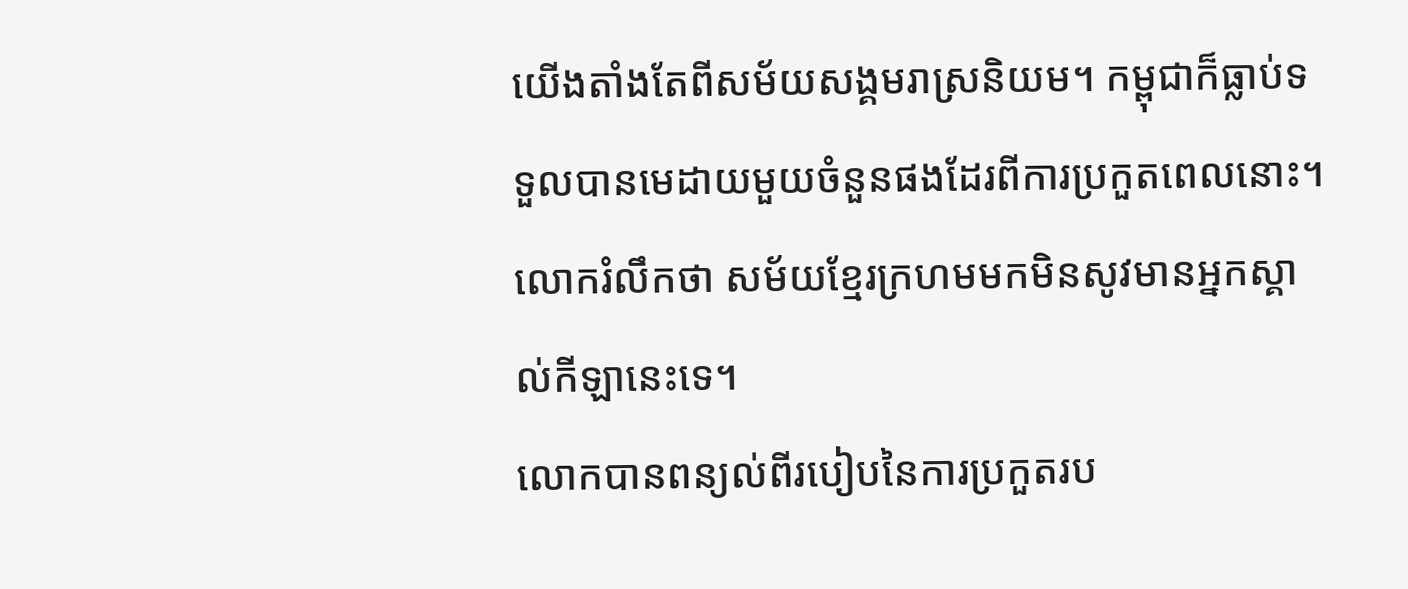យើងតាំងតែពីសម័យសង្គមរាស្រនិយម។ កម្ពុជាក៏ធ្លាប់ទទួលបានមេដាយមួយចំនួនផងដែរពីការប្រកួតពេលនោះ។ លោករំលឹកថា សម័យខ្មែរក្រហមមកមិនសូវមានអ្នកស្គាល់កីឡានេះទេ។
លោកបានពន្យល់ពីរបៀបនៃការប្រកួតរប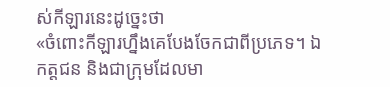ស់កីឡារនេះដូច្នេះថា
«ចំពោះកីឡារហ្នឹងគេបែងចែកជាពីប្រភេទ។ ឯកត្តជន និងជាក្រុមដែលមា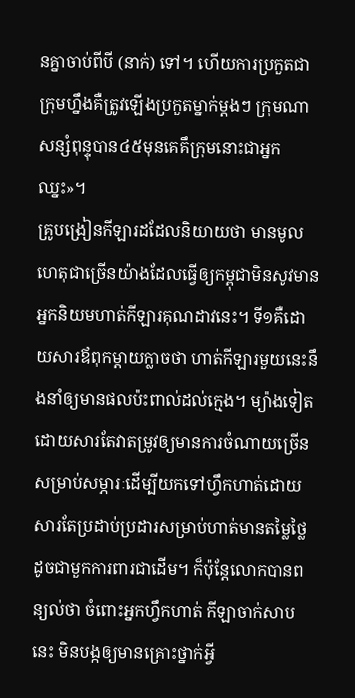នគ្នាចាប់ពីបី (នាក់) ទៅ។ ហើយការប្រកួតជាក្រុមហ្នឹងគឺត្រូវឡើងប្រកួតម្នាក់ម្តងៗ ក្រុមណាសន្សំពុន្ទុបាន៤៥មុនគេគឹក្រុមនោះជាអ្នកឈ្នះ»។
គ្រូបង្រៀនកីឡារដដែលនិយាយថា មានមូលហេតុជាច្រើនយ៉ាងដែលធ្វើឲ្យកម្ពុជាមិនសូវមានអ្នកនិយមហាត់កីឡារគុណដាវនេះ។ ទី១គឺដោយសារឪពុកម្តាយក្លាចថា ហាត់កីឡារមួយនេះនឹងនាំឲ្យមានផលប៉ះពាល់ដល់ក្មេង។ ម្យ៉ាងទៀតដោយសារតែវាតម្រូវឲ្យមានការចំណាយច្រើនសម្រាប់សម្ភារៈដើម្បីយកទៅហ្វឹកហាត់ដោយសារតែប្រដាប់ប្រដារសម្រាប់ហាត់មានតម្លៃថ្លៃដូចជាមួកការពារជាដើម។ ក៏ប៉ុន្តែលោកបានពន្យល់ថា ចំពោះអ្នកហ្វឹកហាត់ កីឡាចាក់សាបនេះ មិនបង្កឲ្យមានគ្រោះថ្នាក់អ្វី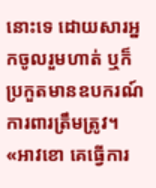នោះទេ ដោយសារអ្នកចូលរួមហាត់ ឬក៏ប្រកួតមានឧបករណ៍ការពារត្រឹមត្រូវ។
«អាវខោ គេធ្វើការ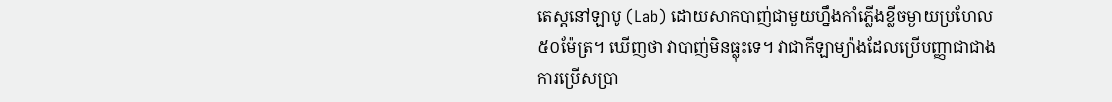តេស្តនៅឡាបូ (Lab) ដោយសាកបាញ់ជាមួយហ្នឹងកាំភ្លើងខ្លីចម្ងាយប្រហែល ៥០ម៉ែត្រ។ ឃើញថា វាបាញ់មិនធ្លុះទេ។ វាជាកីឡាម្យ៉ាងដែលប្រើបញ្ញាជាជាងការប្រើសប្រា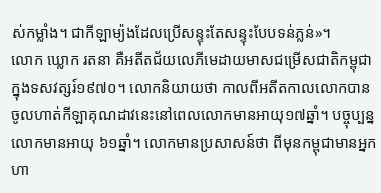ស់កម្លាំង។ ជាកីឡាម្យ៉ងដែលប្រើសន្ទុះតែសន្ទុះបែបទន់ភ្លន់»។
លោក ឃ្លោក រតនា គឺអតីតជ័យលេភីមេដាយមាសជម្រើសជាតិកម្ពុជាក្នុងទសវត្សរ៍១៩៧០។ លោកនិយាយថា កាលពីអតីតកាលលោកបានចូលហាត់កីឡាគុណដាវនេះនៅពេលលោកមានអាយុ១៧ឆ្នាំ។ បច្ចុប្បន្នលោកមានអាយុ ៦១ឆ្នាំ។ លោកមានប្រសាសន៍ថា ពីមុនកម្ពុជាមានអ្នកហា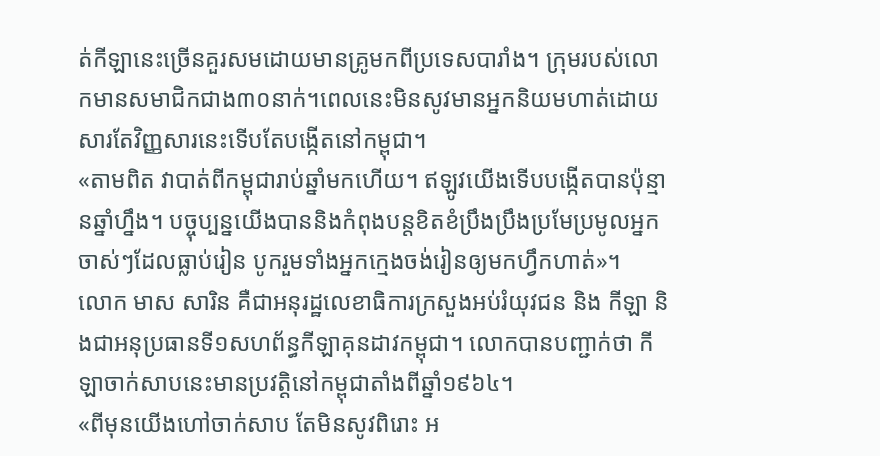ត់កីឡានេះច្រើនគួរសមដោយមានគ្រូមកពីប្រទេសបារាំង។ ក្រុមរបស់លោកមានសមាជិកជាង៣០នាក់។ពេលនេះមិនសូវមានអ្នកនិយមហាត់ដោយសារតែវិញ្ញសារនេះទើបតែបង្កើតនៅកម្ពុជា។
«តាមពិត វាបាត់ពីកម្ពុជារាប់ឆ្នាំមកហើយ។ ឥឡូវយើងទើបបង្កើតបានប៉ុន្មានឆ្នាំហ្នឹង។ បច្ចុប្បន្នយើងបាននិងកំពុងបន្តខិតខំប្រឹងប្រឹងប្រមែប្រមូលអ្នកចាស់ៗដែលធ្លាប់រៀន បូករួមទាំងអ្នកក្មេងចង់រៀនឲ្យមកហ្វឹកហាត់»។
លោក មាស សារិន គឺជាអនុរដ្ឋលេខាធិការក្រសួងអប់រំយុវជន និង កីឡា និងជាអនុប្រធានទី១សហព័ន្ធកីឡាគុនដាវកម្ពុជា។ លោកបានបញ្ជាក់ថា កីឡាចាក់សាបនេះមានប្រវត្តិនៅកម្ពុជាតាំងពីឆ្នាំ១៩៦៤។
«ពីមុនយើងហៅចាក់សាប តែមិនសូវពិរោះ អ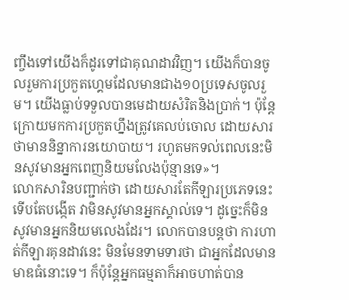ញ្ចឹងទៅយើងក៏ដូរទៅជាគុណដាវវិញ។ យើងក៏បានចូលរួមការប្រកួតហ្គេមដែលមានជាង១០ប្រទេសចូលរួម។ យើងធ្លាប់ទទួលបានមេដាយសំរិតនិងប្រាក់។ ប៉ុន្តែក្រោយមកការប្រកួតហ្នឹងត្រូវគេលប់ចោល ដោយសារថាមាននិន្នាការនយោបាយ។ រហូតមកទល់ពេលនេះមិនសូវមានអ្នកពេញនិយមលែងប៉ុន្មានទេ»។
លោកសារិនបញ្ជាក់ថា ដោយសារតែកីឡារប្រភេទនេះទើបតែបង្កើត វាមិនសូវមានអ្នកស្គាល់ទេ។ ដូច្នេះក៏មិនសូវមានអ្នកនិយមលេងដែរ។ លោកបានបន្តថា ការហាត់កីឡារគុនដាវនេះ មិនមែនទាមទារថា ជាអ្នកដែលមានមាឌធំនោះទេ។ ក៏ប៉ុន្តែអ្នកធម្មតាក៏អាចហាត់បាន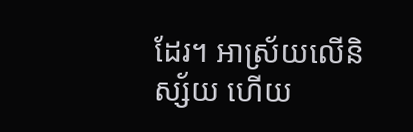ដែរ។ អាស្រ័យលើនិស្ស័យ ហើយ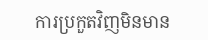ការប្រកួតវិញមិនមាន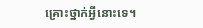គ្រោះថ្នាក់អ្វីនោះទេ។